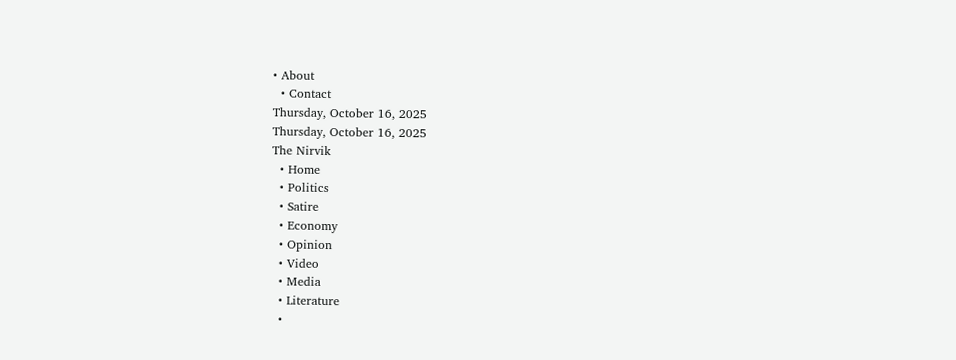• About
  • Contact
Thursday, October 16, 2025
Thursday, October 16, 2025
The Nirvik
  • Home
  • Politics
  • Satire
  • Economy
  • Opinion
  • Video
  • Media
  • Literature
  •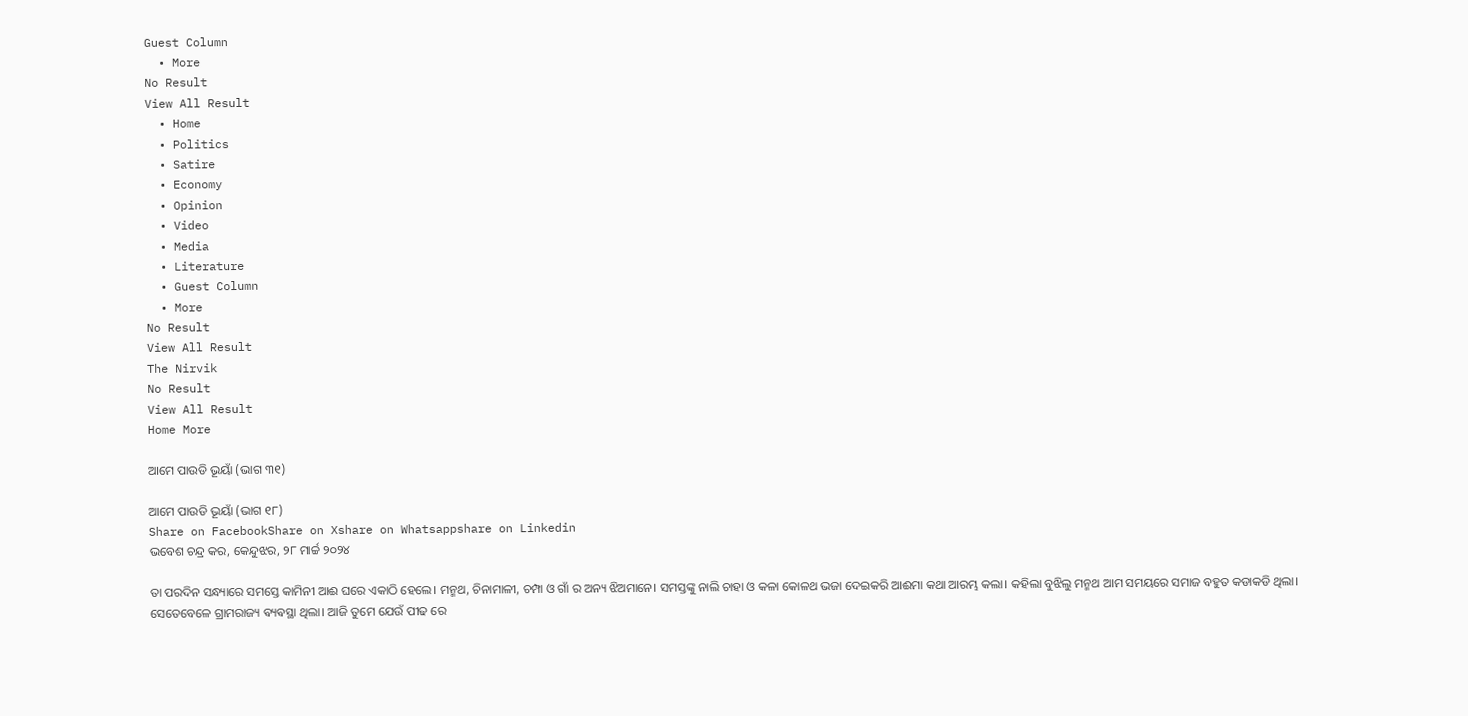Guest Column
  • More
No Result
View All Result
  • Home
  • Politics
  • Satire
  • Economy
  • Opinion
  • Video
  • Media
  • Literature
  • Guest Column
  • More
No Result
View All Result
The Nirvik
No Result
View All Result
Home More

ଆମେ ପାଉଡି ଭୂୟାଁ (ଭାଗ ୩୧)

ଆମେ ପାଉଡି ଭୂୟାଁ (ଭାଗ ୧୮)
Share on FacebookShare on Xshare on Whatsappshare on Linkedin
ଭବେଶ ଚନ୍ଦ୍ର କର, କେନ୍ଦୁଝର, ୨୮ ମାର୍ଚ୍ଚ ୨୦୨୪

ତା ପରଦିନ ସନ୍ଧ୍ୟାରେ ସମସ୍ତେ କାମିନୀ ଆଈ ଘରେ ଏକାଠି ହେଲେ। ମନ୍ମଥ, ଚିନାମାଳୀ, ଚମ୍ପା ଓ ଗାଁ ର ଅନ୍ୟ ଝିଅମାନେ। ସମସ୍ତଙ୍କୁ ନାଲି ଚାହା ଓ କଳା କୋଳଥ ଭଜା ଦେଇକରି ଆଈମା କଥା ଆରମ୍ଭ କଲା। କହିଲା ବୁଝିଲୁ ମନ୍ମଥ ଆମ ସମୟରେ ସମାଜ ବହୁତ କଡାକଡି ଥିଲା। ସେତେବେଳେ ଗ୍ରାମରାଜ୍ୟ ଵ୍ୟଵସ୍ଥା ଥିଲା। ଆଜି ତୁମେ ଯେଉଁ ପୀଢ ରେ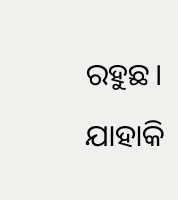ରହୁଛ। ଯାହାକି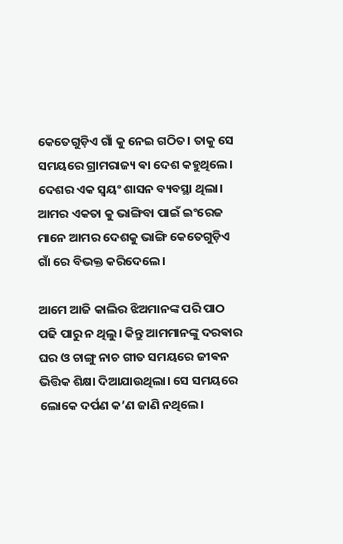କେତେଗୁଡ଼ିଏ ଗାଁ କୁ ନେଇ ଗଠିତ। ତାକୁ ସେ ସମୟରେ ଗ୍ରାମରାଜ୍ୟ ଵା ଦେଶ କହୁଥିଲେ। ଦେଶର ଏକ ସ୍ଵୟଂ ଶାସନ ବ୍ୟବସ୍ଥା ଥିଲା। ଆମର ଏକତା କୁ ଭାଙ୍ଗିବା ପାଇଁ ଇଂରେଜ ମାନେ ଆମର ଦେଶକୁ ଭାଙ୍ଗି କେତେଗୁଡ଼ିଏ ଗାଁ ରେ ବିଭକ୍ତ କରିଦେଲେ।

ଆମେ ଆଜି କାଲିର ଝିଅମାନଙ୍କ ପରି ପାଠ ପଢି ପାରୁ ନ ଥିଲୁ। କିନ୍ତୁ ଆମମାନଙ୍କୁ ଦରଵାର ଘର ଓ ଚାଙ୍ଗୁ ନାଚ ଗୀତ ସମୟରେ ଜୀଵନ ଭିତ୍ତିକ ଶିକ୍ଷା ଦିଆଯାଉଥିଲା। ସେ ସମୟରେ ଲୋକେ ଦର୍ପଣ କ’ଣ ଜାଣି ନଥିଲେ।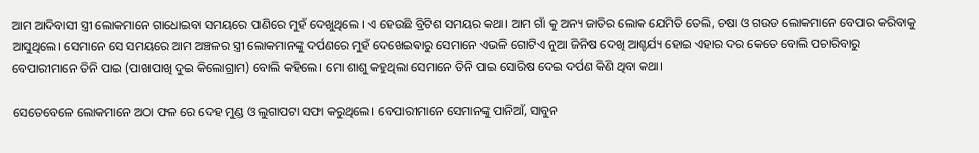ଆମ ଆଦିବାସୀ ସ୍ତ୍ରୀ ଲୋକମାନେ ଗାଧୋଇବା ସମୟରେ ପାଣିରେ ମୁହଁ ଦେଖୁଥିଲେ । ଏ ହେଉଛି ବ୍ରିଟିଶ ସମୟର କଥା। ଆମ ଗାଁ କୁ ଅନ୍ୟ ଜାତିର ଲୋକ ଯେମିତି ତେଲି, ଚଷା ଓ ଗଉଡ ଲୋକମାନେ ବେପାର କରିବାକୁ ଆସୁଥିଲେ। ସେମାନେ ସେ ସମୟରେ ଆମ ଅଞ୍ଚଳର ସ୍ତ୍ରୀ ଲୋକମାନଙ୍କୁ ଦର୍ପଣରେ ମୁହଁ ଦେଖେଇଵାରୁ ସେମାନେ ଏଭଳି ଗୋଟିଏ ନୁଆ ଜିନିଷ ଦେଖି ଆଶ୍ଚର୍ଯ୍ୟ ହୋଇ ଏହାର ଦର କେତେ ବୋଲି ପଚାରିବାରୁ ବେପାରୀମାନେ ତିନି ପାଇ (ପାଖାପାଖି ଦୁଇ କିଲୋଗ୍ରାମ) ବୋଲି କହିଲେ। ମୋ ଶାଶୁ କହୁଥିଲା ସେମାନେ ତିନି ପାଇ ସୋରିଷ ଦେଇ ଦର୍ପଣ କିଣି ଥିବା କଥା।

ସେତେବେଳେ ଲୋକମାନେ ଅଠା ଫଳ ରେ ଦେହ ମୁଣ୍ଡ ଓ ଲୁଗାପଟା ସଫା କରୁଥିଲେ। ବେପାରୀମାନେ ସେମାନଙ୍କୁ ପାନିଆଁ, ସାବୁନ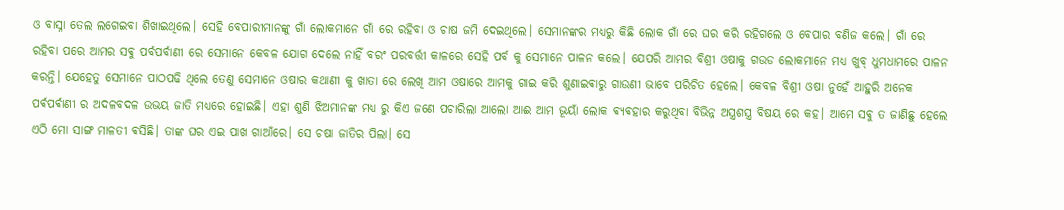ଓ ବାସ୍ନା ତେଲ ଲଗେଇବା ଶିଖାଇଥିଲେ। ସେହି ବେପାରୀମାନଙ୍କୁ ଗାଁ ଲୋକମାନେ ଗାଁ ରେ ରହିବା ଓ ଚାଷ ଜମି ଦେଇଥିଲେ। ସେମାନଙ୍କର ମଧ୍ୟରୁ କିଛି ଲୋକ ଗାଁ ରେ ଘର କରି ରହିଗଲେ ଓ ବେପାର ବଣିଜ କଲେ। ଗାଁ ରେ ରହିବା ପରେ ଆମର ସଵୁ ପର୍ବପର୍ବାଣୀ ରେ ସେମାନେ କେବଳ ଯୋଗ ଦେଲେ ନାହିଁ ବରଂ ପରବର୍ତ୍ତୀ କାଳରେ ସେହି ପର୍ବ କୁ ସେମାନେ ପାଳନ କଲେ। ଯେପରି ଆମର ବିଶ୍ରୀ ଓଷାକୁ ଗଉଡ ଲୋକମାନେ ମଧ୍ୟ ଖୁବ୍ ଧୁମଧାମରେ ପାଳନ କରନ୍ତି। ଯେହେତୁ ସେମାନେ ପାଠପଢି ଥିଲେ ତେଣୁ ସେମାନେ ଓଷାର କଥାଣୀ କୁ ଖାତା ରେ ଲେଖି ଆମ ଓଷାରେ ଆମକୁ ଗାଇ କରି ଶୁଣାଇଵାରୁ ଗାଉଣୀ ଭାବେ ପରିଚିତ ହେଲେ। କେବଳ ବିଶ୍ରୀ ଓଷା ନୁହେଁ ଆହୁରି ଅନେକ ପର୍ଵପର୍ଵାଣୀ ର ଅଦଳବଦଳ ଉଭୟ ଜାତି ମଧ୍ୟରେ ହୋଇଛି। ଏହା ଶୁଣି ଝିଅମାନଙ୍କ ମଧ୍ୟ ରୁ କିଏ ଜଣେ ପଚାରିଲା ଆଲୋ ଆଈ ଆମ ଭୂୟାଁ ଲୋକ ଵ୍ୟଵହାର କରୁଥିବା ବିଭିନ୍ନ ଅସ୍ତ୍ରଶସ୍ତ୍ର ବିଷୟ ରେ କହ। ଆମେ ସଵୁ ତ ଜାଣିଛୁ ହେଲେ ଏଠି ମୋ ସାଙ୍ଗ ମାଳତୀ ଵସିଛି। ତାଙ୍କ ଘର ଏଇ ପାଖ ଗାଆଁରେ। ସେ ଚଷା ଜାତିର ପିଲା। ସେ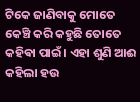ଟିକେ ଜାଣିବାକୁ ମୋତେ କେଞ୍ଚି କରି କହୁଛି ତୋତେ କହିଵା ପାଇଁ। ଏହା ଶୁଣି ଆଈ କହିଲା ହଉ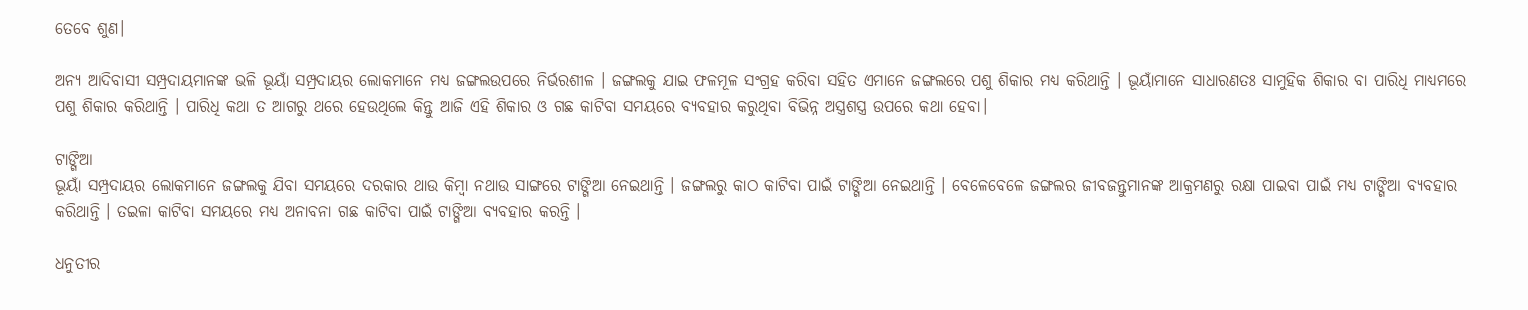ତେବେ ଶୁଣ।

ଅନ୍ୟ ଆଦିବାସୀ ସମ୍ପ୍ରଦାୟମାନଙ୍କ ଭଳି ଭୂୟାଁ ସମ୍ପ୍ରଦାୟର ଲୋକମାନେ ମଧ୍ୟ ଜଙ୍ଗଲଉପରେ ନିର୍ଭରଶୀଳ । ଜଙ୍ଗଲକୁ ଯାଇ ଫଳମୂଳ ସଂଗ୍ରହ କରିବା ସହିତ ଏମାନେ ଜଙ୍ଗଲରେ ପଶୁ ଶିକାର ମଧ୍ୟ କରିଥାନ୍ତି । ଭୂୟାଁମାନେ ସାଧାରଣତଃ ସାମୁହିକ ଶିକାର ବା ପାରିଧି ମାଧ୍ୟମରେ ପଶୁ ଶିକାର କରିଥାନ୍ତି । ପାରିଧି କଥା ତ ଆଗରୁ ଥରେ ହେଉଥିଲେ କିନ୍ତୁ ଆଜି ଏହି ଶିକାର ଓ ଗଛ କାଟିବା ସମୟରେ ବ୍ୟବହାର କରୁଥିବା ବିଭିନ୍ନ ଅସ୍ତ୍ରଶସ୍ତ୍ର ଉପରେ କଥା ହେବା।

ଟାଙ୍ଗିଆ
ଭୂୟାଁ ସମ୍ପ୍ରଦାୟର ଲୋକମାନେ ଜଙ୍ଗଲକୁ ଯିବା ସମୟରେ ଦରକାର ଥାଉ କିମ୍ବା ନଥାଉ ସାଙ୍ଗରେ ଟାଙ୍ଗିଆ ନେଇଥାନ୍ତି । ଜଙ୍ଗଲରୁ କାଠ କାଟିବା ପାଇଁ ଟାଙ୍ଗିଆ ନେଇଥାନ୍ତି । ବେଳେବେଳେ ଜଙ୍ଗଲର ଜୀବଜନ୍ତୁମାନଙ୍କ ଆକ୍ରମଣରୁ ରକ୍ଷା ପାଇବା ପାଇଁ ମଧ୍ୟ ଟାଙ୍ଗିଆ ବ୍ୟବହାର କରିଥାନ୍ତି । ତଇଳା କାଟିବା ସମୟରେ ମଧ୍ୟ ଅନାବନା ଗଛ କାଟିବା ପାଇଁ ଟାଙ୍ଗିଆ ବ୍ୟବହାର କରନ୍ତି ।

ଧନୁତୀର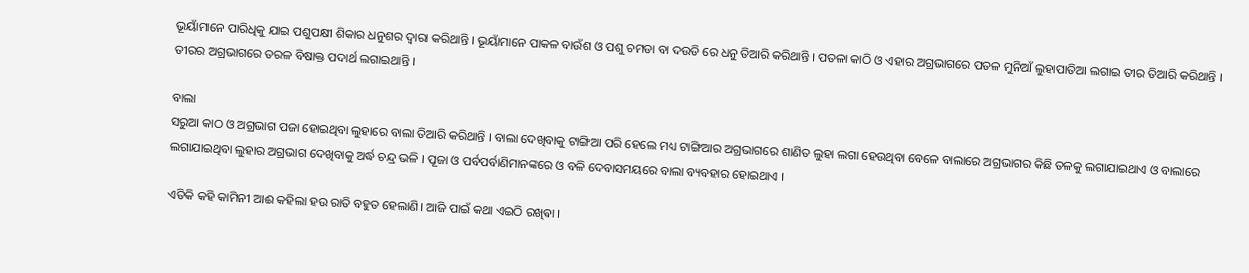ଭୂୟାଁମାନେ ପାରିଧିକୁ ଯାଇ ପଶୁପକ୍ଷୀ ଶିକାର ଧନୁଶର ଦ୍ବାରା କରିଥାନ୍ତି । ଭୂୟାଁମାନେ ପାକଳ ବାଉଁଶ ଓ ପଶୁ ଚମଡା ବା ଦଉଡି ରେ ଧନୁ ତିଆରି କରିଥାନ୍ତି । ପତଳା କାଠି ଓ ଏହାର ଅଗ୍ରଭାଗରେ ପତଳ ମୁନିଆଁ ଲୁହାପାତିଆ ଲଗାଇ ତୀର ତିଆରି କରିଥାନ୍ତି । ତୀରର ଅଗ୍ରଭାଗରେ ତରଳ ବିଷାକ୍ତ ପଦାର୍ଥ ଲଗାଇଥାନ୍ତି ।

ବାଲା
ସରୁଆ କାଠ ଓ ଅଗ୍ରଭାଗ ପଜା ହୋଇଥିବା ଲୁହାରେ ବାଲା ତିଆରି କରିଥାନ୍ତି । ବାଲା ଦେଖିବାକୁ ଟାଙ୍ଗିଆ ପରି ହେଲେ ମଧ୍ୟ ଟାଙ୍ଗିଆର ଅଗ୍ରଭାଗରେ ଶାଣିତ ଲୁହା ଲଗା ହେଉଥିବା ବେଳେ ବାଲାରେ ଅଗ୍ରଭାଗର କିଛି ତଳକୁ ଲଗାଯାଇଥାଏ ଓ ବାଲାରେ ଲଗାଯାଇଥିବା ଲୁହାର ଅଗ୍ରଭାଗ ଦେଖିବାକୁ ଅର୍ଦ୍ଧ ଚନ୍ଦ୍ର ଭଳି । ପୂଜା ଓ ପର୍ବପର୍ବାଣିମାନଙ୍କରେ ଓ ବଳି ଦେବାସମୟରେ ବାଲା ବ୍ୟବହାର ହୋଇଥାଏ ।

ଏତିକି କହି କାମିନୀ ଆଈ କହିଲା ହଉ ରାତି ବହୁତ ହେଲାଣି। ଆଜି ପାଇଁ କଥା ଏଇଠି ରଖିଵା ।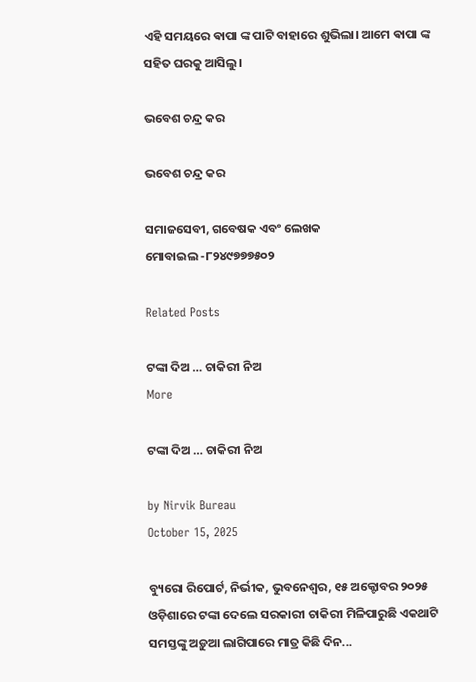ଏହି ସମୟରେ ଵାପା ଙ୍କ ପାଟି ବାହାରେ ଶୁଭିଲା। ଆମେ ଵାପା ଙ୍କ ସହିତ ଘରକୁ ଆସିଲୁ।

ଭବେଶ ଚନ୍ଦ୍ର କର

ଭବେଶ ଚନ୍ଦ୍ର କର

ସମାଜସେବୀ, ଗବେଷକ ଏବଂ ଲେଖକ
ମୋବାଇଲ -୮୨୪୯୭୭୭୫୦୨

Related Posts

ଟଙ୍କା ଦିଅ … ଚାକିରୀ ନିଅ
More

ଟଙ୍କା ଦିଅ … ଚାକିରୀ ନିଅ

by Nirvik Bureau
October 15, 2025

ବ୍ୟୁରୋ ରିପୋର୍ଟ, ନିର୍ଭୀକ, ଭୁବନେଶ୍ୱର, ୧୫ ଅକ୍ଟୋବର ୨୦୨୫ ଓଡ଼ିଶାରେ ଟଙ୍କା ଦେଲେ ସରକାରୀ ଚାକିରୀ ମିଳିପାରୁଛି ଏକଥାଟି ସମସ୍ତଙ୍କୁ ଅଡ଼ୁଆ ଲାଗିପାରେ ମାତ୍ର କିଛି ଦିନ...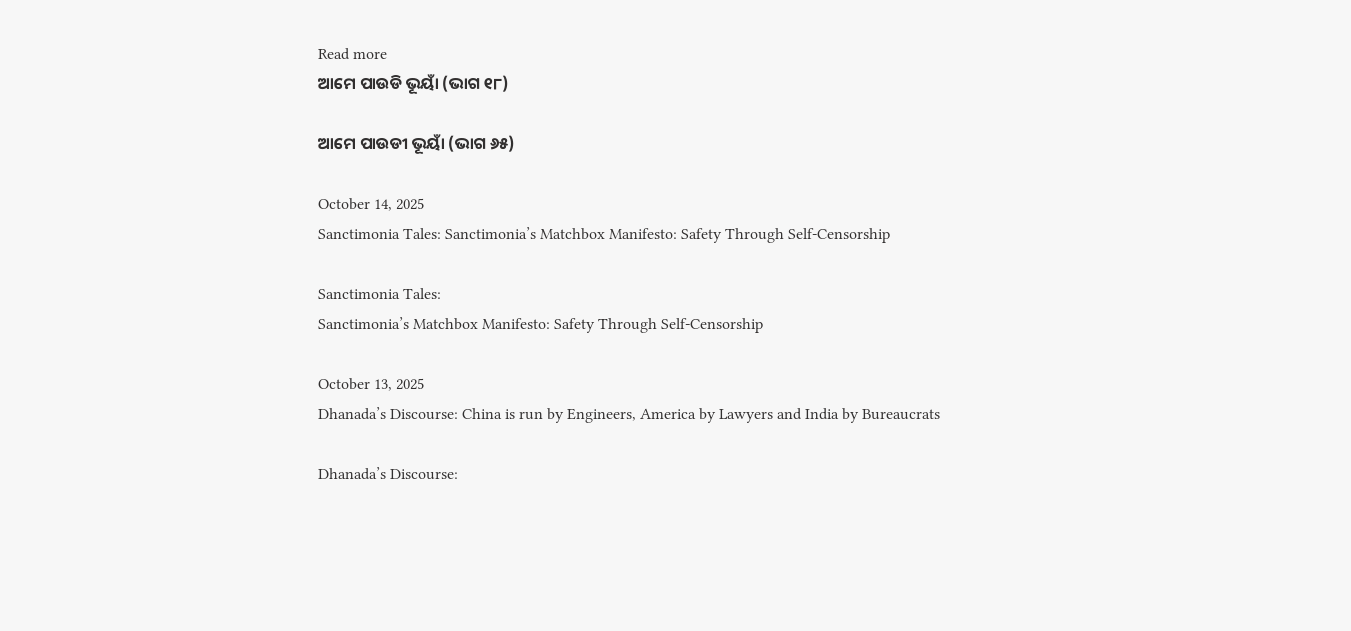Read more
ଆମେ ପାଉଡି ଭୂୟାଁ (ଭାଗ ୧୮)

ଆମେ ପାଉଡୀ ଭୂୟାଁ (ଭାଗ ୬୫)

October 14, 2025
Sanctimonia Tales: Sanctimonia’s Matchbox Manifesto: Safety Through Self-Censorship

Sanctimonia Tales:
Sanctimonia’s Matchbox Manifesto: Safety Through Self-Censorship

October 13, 2025
Dhanada’s Discourse: China is run by Engineers, America by Lawyers and India by Bureaucrats

Dhanada’s Discourse: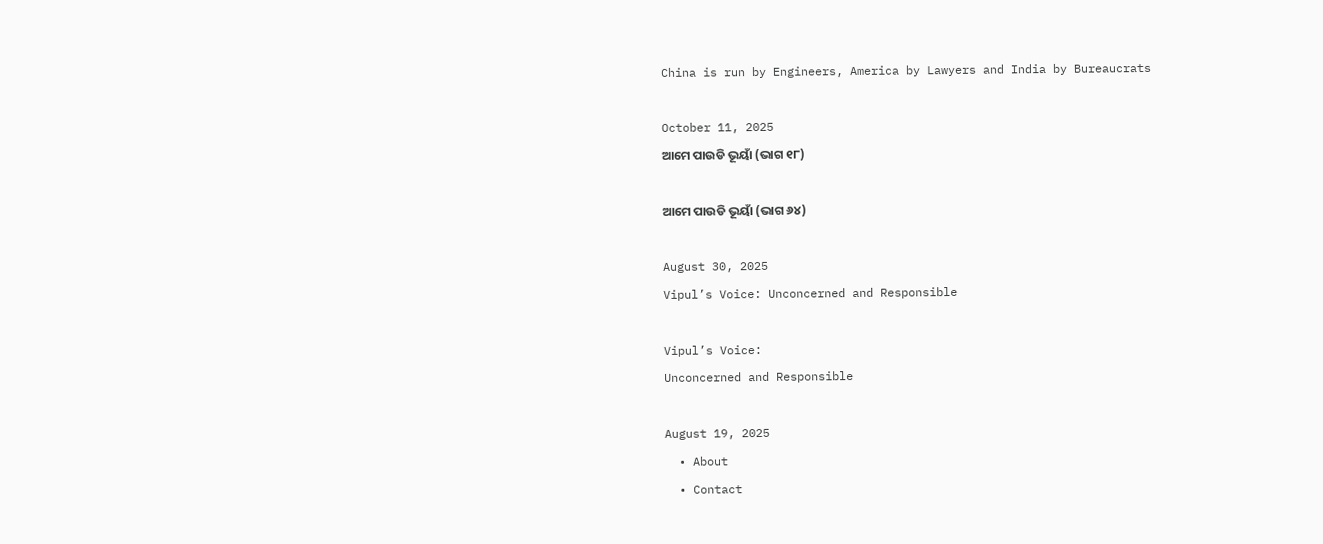China is run by Engineers, America by Lawyers and India by Bureaucrats

October 11, 2025
ଆମେ ପାଉଡି ଭୂୟାଁ (ଭାଗ ୧୮)

ଆମେ ପାଉଡି ଭୂୟାଁ (ଭାଗ ୬୪)

August 30, 2025
Vipul’s Voice: Unconcerned and Responsible

Vipul’s Voice:
Unconcerned and Responsible

August 19, 2025
  • About
  • Contact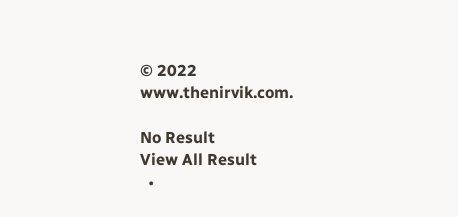© 2022 www.thenirvik.com.

No Result
View All Result
  •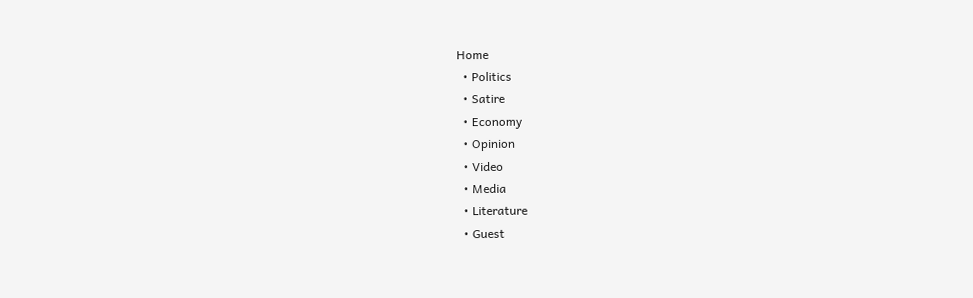Home
  • Politics
  • Satire
  • Economy
  • Opinion
  • Video
  • Media
  • Literature
  • Guest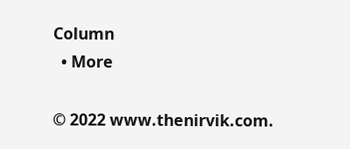Column
  • More

© 2022 www.thenirvik.com.